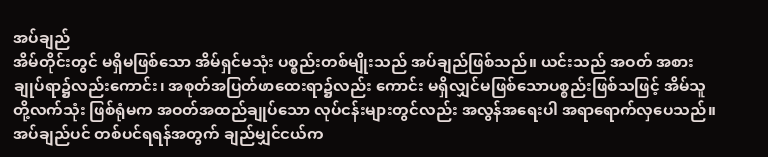အပ်ချည်
အိမ်တိုင်းတွင် မရှိမဖြစ်သော အိမ်ရှင်မသုံး ပစ္စည်းတစ်မျိုးသည် အပ်ချည်ဖြစ်သည်။ ယင်းသည် အဝတ် အစား ချုပ်ရာ၌လည်းကောင်း၊ အစုတ်အပြတ်ဖာထေးရာ၌လည်း ကောင်း မရှိလျှင်မဖြစ်သောပစ္စည်းဖြစ်သဖြင့် အိမ်သူတို့လက်သုံး ဖြစ်ရုံမက အဝတ်အထည်ချုပ်သော လုပ်ငန်းများတွင်လည်း အလွန်အရေးပါ အရာရောက်လှပေသည်။
အပ်ချည်ပင် တစ်ပင်ရရန်အတွက် ချည်မျှင်ငယ်က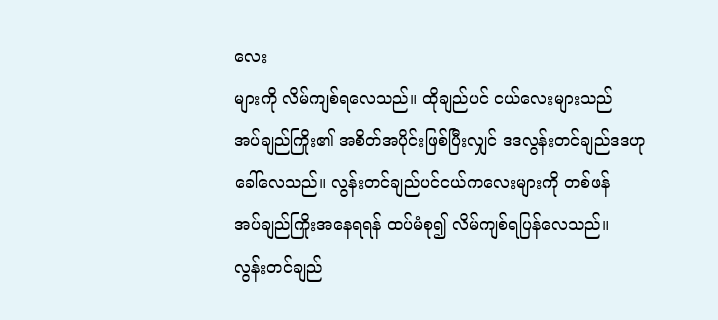လေး
များကို လိမ်ကျစ်ရလေသည်။ ထိုချည်ပင် ငယ်လေးများသည်
အပ်ချည်ကြိုး၏ အစိတ်အပိုင်းဖြစ်ပြီးလျှင် ဒဒလွန်းတင်ချည်ဒဒဟု
ခေါ်လေသည်။ လွန်းတင်ချည်ပင်ငယ်ကလေးများကို တစ်ဖန်
အပ်ချည်ကြိုးအနေရရန် ထပ်မံစု၍ လိမ်ကျစ်ရပြန်လေသည်။
လွန်းတင်ချည်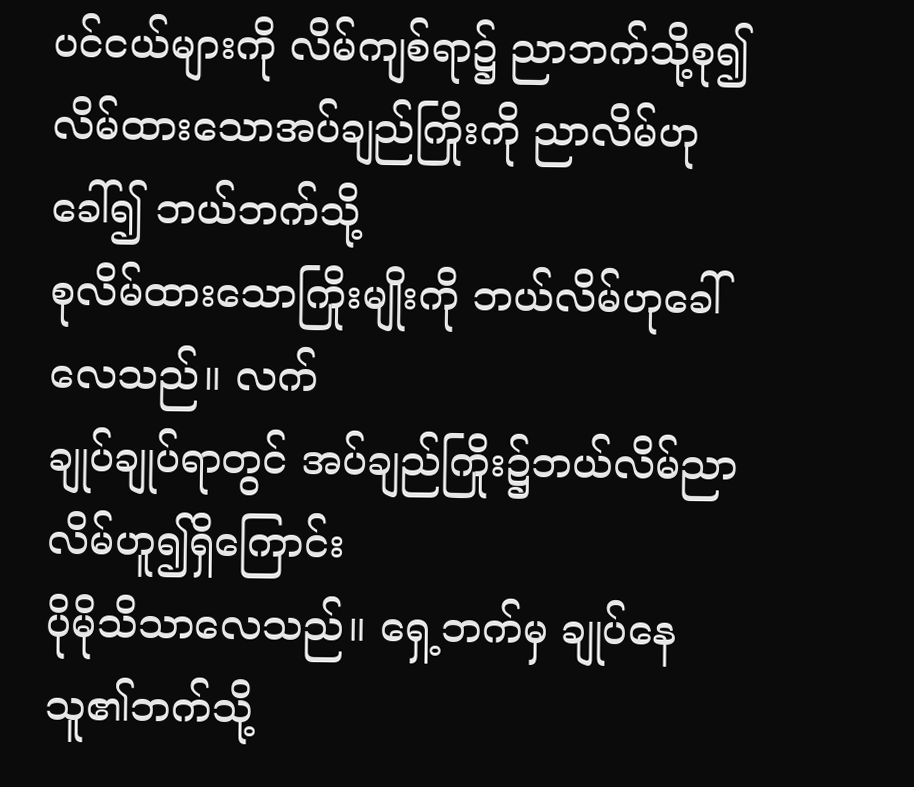ပင်ငယ်များကို လိမ်ကျစ်ရာ၌ ညာဘက်သို့စု၍
လိမ်ထားသောအပ်ချည်ကြိုးကို ညာလိမ်ဟုခေါ်၍ ဘယ်ဘက်သို့
စုလိမ်ထားသောကြိုးမျိုးကို ဘယ်လိမ်ဟုခေါ်လေသည်။ လက်
ချုပ်ချုပ်ရာတွင် အပ်ချည်ကြိုး၌ဘယ်လိမ်ညာလိမ်ဟူ၍ရှိကြောင်း
ပိုမိုသိသာလေသည်။ ရှေ့ဘက်မှ ချုပ်နေသူ၏ဘက်သို့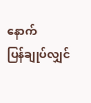နောက်
ပြန်ချုပ်လျှင်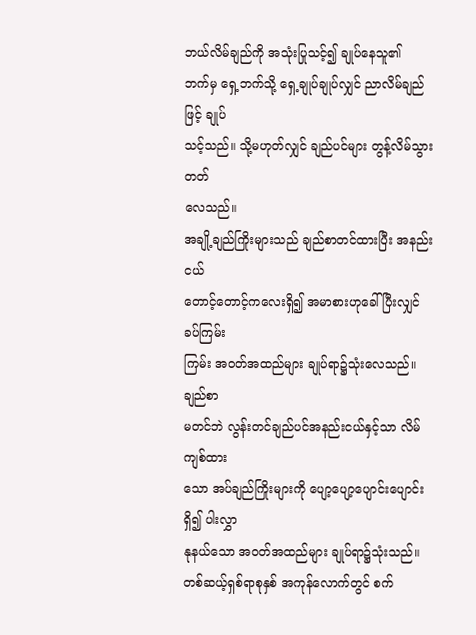ဘယ်လိမ်ချည်ကို အသုံးပြုသင့်၍ ချုပ်နေသူ၏
ဘက်မှ ရှေ့ဘက်သို့ ရှေ့ချုပ်ချုပ်လျှင် ညာလိမ်ချည်ဖြင့် ချုပ်
သင့်သည်။ သို့မဟုတ်လျှင် ချည်ပင်များ တွန့်လိမ်သွားတတ်
လေသည်။
အချို့ချည်ကြိုးများသည် ချည်စာတင်ထားပြီး အနည်း ငယ်
တောင့်တောင့်ကလေးရှိ၍ အမာစားဟုခေါ်ပြီးလျှင် ခပ်ကြမ်း
ကြမ်း အဝတ်အထည်များ ချုပ်ရာ၌သုံးလေသည်။ ချည်စာ
မတင်ဘဲ လွန်းတင်ချည်ပင်အနည်းငယ်နှင့်သာ လိမ်ကျစ်ထား
သော အပ်ချည်ကြိုးများကို ပျော့ပျော့ပျောင်းပျောင်းရှိ၍ ပါးလွှာ
နုနယ်သော အဝတ်အထည်များ ချုပ်ရာ၌သုံးသည်။
တစ်ဆယ့်ရှစ်ရာစုနှစ် အကုန်လောက်တွင် စက်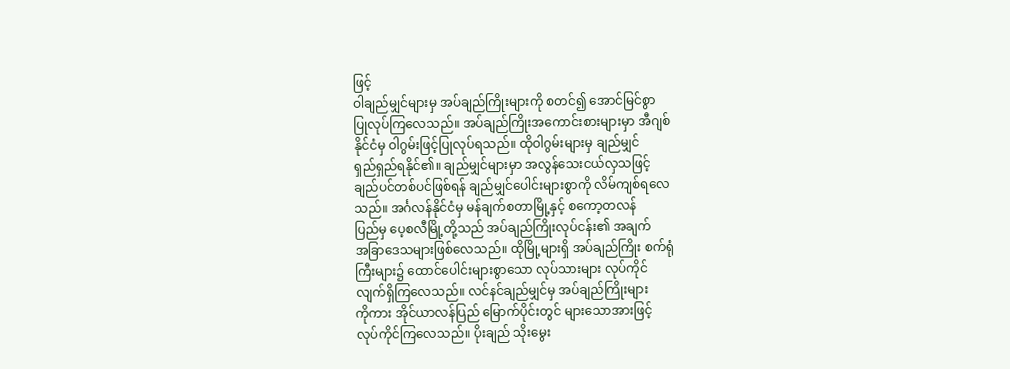ဖြင့်
ဝါချည်မျှင်များမှ အပ်ချည်ကြိုးများကို စတင်၍ အောင်မြင်စွာ
ပြုလုပ်ကြလေသည်။ အပ်ချည်ကြိုးအကောင်းစားများမှာ အီဂျစ်
နိုင်ငံမှ ဝါဂွမ်းဖြင့်ပြုလုပ်ရသည်။ ထိုဝါဂွမ်းများမှ ချည်မျှင်
ရှည်ရှည်ရနိုင်၏။ ချည်မျှင်များမှာ အလွန်သေးငယ်လှသဖြင့်
ချည်ပင်တစ်ပင်ဖြစ်ရန် ချည်မျှင်ပေါင်းများစွာကို လိမ်ကျစ်ရလေ
သည်။ အင်္ဂလန်နိုင်ငံမှ မန်ချက်စတာမြို့နှင့် စကော့တလန်
ပြည်မှ ပေ့စလီမြို့တို့သည် အပ်ချည်ကြိုးလုပ်ငန်း၏ အချက်
အခြာဒေသများဖြစ်လေသည်။ ထိုမြို့များရှိ အပ်ချည်ကြိုး စက်ရုံ
ကြီးများ၌ ထောင်ပေါင်းများစွာသော လုပ်သားများ လုပ်ကိုင်
လျက်ရှိကြလေသည်။ လင်နင်ချည်မျှင်မှ အပ်ချည်ကြိုးများ
ကိုကား အိုင်ယာလန်ပြည် မြောက်ပိုင်းတွင် များသောအားဖြင့်
လုပ်ကိုင်ကြလေသည်။ ပိုးချည် သိုးမွေး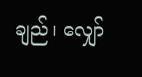ချည်၊ လျှော်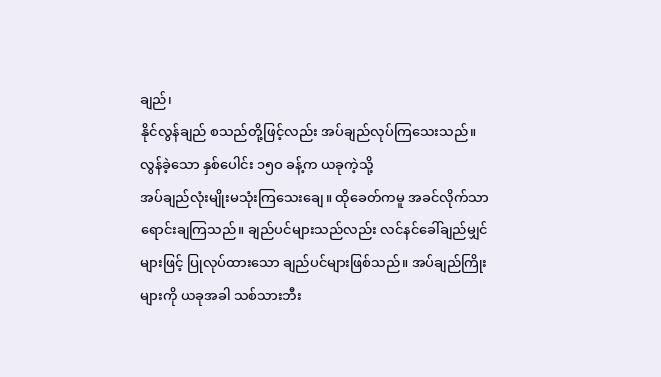ချည်၊
နိုင်လွန်ချည် စသည်တို့ဖြင့်လည်း အပ်ချည်လုပ်ကြသေးသည်။
လွန်ခဲ့သော နှစ်ပေါင်း ၁၅ဝ ခန့်က ယခုကဲ့သို့
အပ်ချည်လုံးမျိုးမသုံးကြသေးချေ။ ထိုခေတ်ကမူ အခင်လိုက်သာ
ရောင်းချကြသည်။ ချည်ပင်များသည်လည်း လင်နင်ခေါ်ချည်မျှင်
များဖြင့် ပြုလုပ်ထားသော ချည်ပင်များဖြစ်သည်။ အပ်ချည်ကြိုး
များကို ယခုအခါ သစ်သားဘီး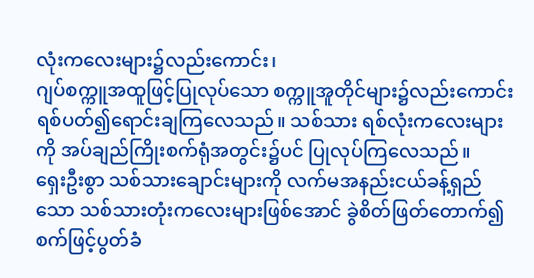လုံးကလေးများ၌လည်းကောင်း၊
ဂျပ်စက္ကူအထူဖြင့်ပြုလုပ်သော စက္ကူအူတိုင်များ၌လည်းကောင်း
ရစ်ပတ်၍ရောင်းချကြလေသည်။ သစ်သား ရစ်လုံးကလေးများ
ကို အပ်ချည်ကြိုးစက်ရုံအတွင်း၌ပင် ပြုလုပ်ကြလေသည်။
ရှေးဦးစွာ သစ်သားချောင်းများကို လက်မအနည်းငယ်ခန့်ရှည်
သော သစ်သားတုံးကလေးများဖြစ်အောင် ခွဲစိတ်ဖြတ်တောက်၍
စက်ဖြင့်ပွတ်ခံ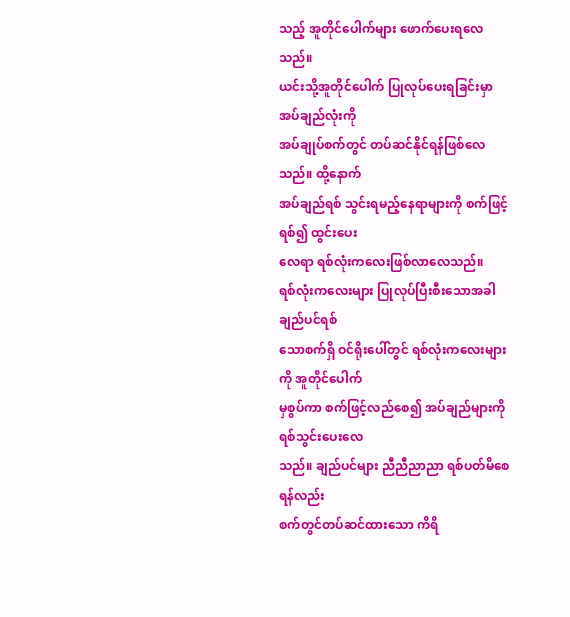သည့် အူတိုင်ပေါက်များ ဖောက်ပေးရလေသည်။
ယင်းသို့အူတိုင်ပေါက် ပြုလုပ်ပေးရခြင်းမှာ အပ်ချည်လုံးကို
အပ်ချုပ်စက်တွင် တပ်ဆင်နိုင်ရန်ဖြစ်လေသည်။ ထို့နောက်
အပ်ချည်ရစ် သွင်းရမည့်နေရာများကို စက်ဖြင့်ရစ်၍ ထွင်းပေး
လေရာ ရစ်လုံးကလေးဖြစ်လာလေသည်။
ရစ်လုံးကလေးများ ပြုလုပ်ပြီးစီးသောအခါ ချည်ပင်ရစ်
သောစက်ရှိ ဝင်ရိုးပေါ်တွင် ရစ်လုံးကလေးများကို အူတိုင်ပေါက်
မှစွပ်ကာ စက်ဖြင့်လည်စေ၍ အပ်ချည်များကိုရစ်သွင်းပေးလေ
သည်။ ချည်ပင်များ ညီညီညာညာ ရစ်ပတ်မိစေရန်လည်း
စက်တွင်တပ်ဆင်ထားသော ကိရိ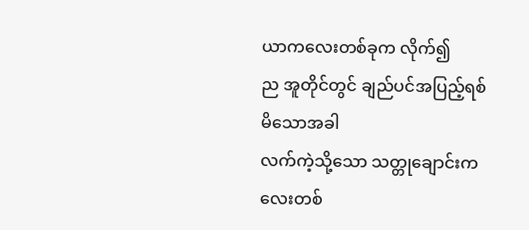ယာကလေးတစ်ခုက လိုက်၍
ည အူတိုင်တွင် ချည်ပင်အပြည့်ရစ်မိသောအခါ
လက်ကဲ့သို့သော သတ္တုချောင်းကလေးတစ်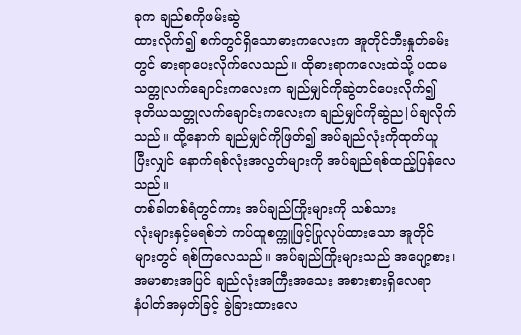ခုက ချည်စကိုဖမ်းဆွဲ
ထားလိုက်၍ စက်တွင်ရှိသောဓားကလေးက အူတိုင်ဘီးနှုတ်ခမ်း
တွင် ဓားရာပေးလိုက်လေသည်။ ထိုဓားရာကလေးထဲသို့ ပထမ
သတ္တုလက်ချောင်းကလေးက ချည်မျှင်ကိုဆွဲတင်ပေးလိုက်၍
ဒုတိယသတ္တုလက်ချောင်းကလေးက ချည်မျှင်ကိုဆွဲည|ပ်ချလိုက်
သည်။ ထို့နောက် ချည်မျှင်ကိုဖြတ်၍ အပ်ချည်လုံးကိုထုတ်ယူ
ပြီးလျှင် နောက်ရစ်လုံးအလွတ်များကို အပ်ချည်ရစ်ထည့်ပြန်လေ
သည်။
တစ်ခါတစ်ရံတွင်ကား အပ်ချည်ကြိုးများကို သစ်သား
လုံးများနှင့်မရစ်ဘဲ ကပ်ထူစက္ကူဖြင့်ပြုလုပ်ထားသော အူတိုင်
များတွင် ရစ်ကြလေသည်။ အပ်ချည်ကြိုးများသည် အပျော့စား၊
အမာစားအပြင် ချည်လုံးအကြီးအသေး အစားစားရှိလေရာ
နံပါတ်အမှတ်ခြင့် ခွဲခြားထားလေ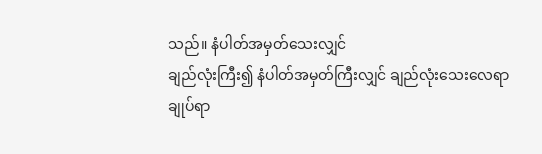သည်။ နံပါတ်အမှတ်သေးလျှင်
ချည်လုံးကြီး၍ နံပါတ်အမှတ်ကြီးလျှင် ချည်လုံးသေးလေရာ
ချုပ်ရာ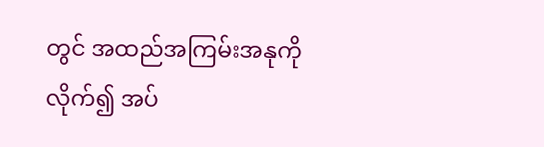တွင် အထည်အကြမ်းအနုကိုလိုက်၍ အပ်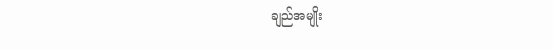ချည်အမျိုး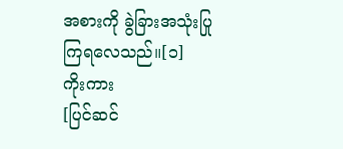အစားကို ခွဲခြားအသုံးပြုကြရလေသည်။[၁]
ကိုးကား
[ပြင်ဆင်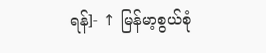ရန်]- ↑ မြန်မာ့စွယ်စုံ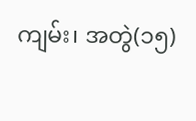ကျမ်း၊ အတွဲ(၁၅)